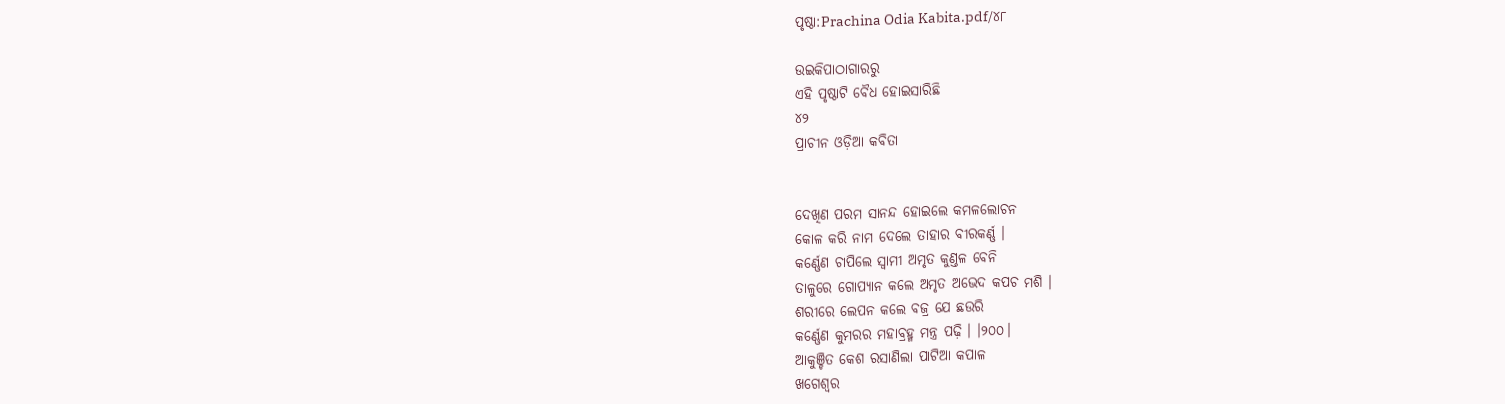ପୃଷ୍ଠା:Prachina Odia Kabita.pdf/୪୮

ଉଇକିପାଠାଗାର‌ରୁ
ଏହି ପୃଷ୍ଠାଟି ବୈଧ ହୋଇସାରିଛି
୪୨
ପ୍ରାଚୀନ ଓଡ଼ିଆ କବିତା


ଦେଖିଣ ପରମ ସାନନ୍ଦ ହୋଇଲେ କମଳ‌ଲୋଚନ
କୋଳ କରି ନାମ ଦେଲେ ତାହାର ବୀରକର୍ଣ୍ଣ ।
କର୍ଣ୍ଣେଣ ଚାପିଲେ ସ୍ୱାମୀ ଅମୃତ କୁଣ୍ତଳ ବେନି
ତାଳୁରେ ଗୋପ୍ୟାନ କଲେ ଅମୃତ ଅଭେଦ କପଚ ମଶି ।
ଶରୀରେ ଲେପନ କଲେ ବଜ୍ର ଯେ ଛଉରି
କର୍ଣ୍ଣେଣ କୁମରର ମହାବ୍ରହ୍ମ ମନ୍ତ୍ର ପଢ଼ି । ।୨୦୦।
ଆକୁଞ୍ଚିତ କେଶ ରସାଣିଲା ପାଟିଆ କପାଳ
ଖଗେଶ୍ୱର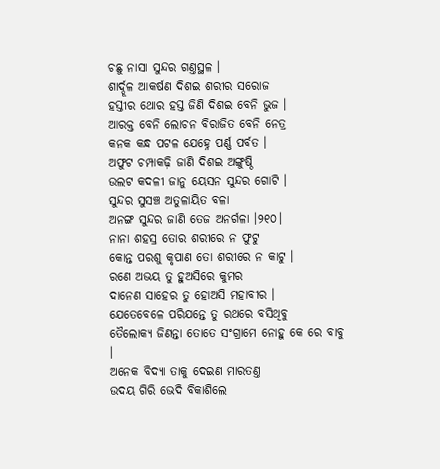ଚ‌ଛୁ ନାସା ସୁନ୍ଦର ଗଣ୍ତସ୍ଥଳ ।
ଶାର୍ଦ୍ଦୂଳ ଆକର୍ଷଣ ଦିଶଇ ଶରୀର ସରୋଜ
ହସ୍ତୀର ଥୋର ହସ୍ତ ଜିଣି ଦିଶଇ ବେନି ଭୁଜ ।
ଆରକ୍ତ ବେନି ଲୋଚନ ବିରାଜିତ ବେନି ନେତ୍ର
କନ‌କ କନ୍ଧ ପଟଳ ଯେହ୍ନେ ପର୍ଣ୍ଣ ପର୍ବତ ।
ଅଫୁଟ ଚମ୍ପାକଢ଼ି ଜାଣି ଦିଶଇ ଅଙ୍ଗୁଷ୍ଠି
ଉଲଟ କଦଳୀ ଜାନୁ ୟେସନ ସୁନ୍ଦର ଗୋଟି ।
ସୁନ୍ଦର ସୁସଞ୍ଚ ଅତୁଳାୟିତ ବଳା
ଅନ‌ଙ୍ଗ ସୁନ୍ଦର ଜାଣି ତେଜ ଅନର୍ଗଳା ।୨୧୦।
ନାନା ଶହସ୍ର ତୋର ଶରୀରେ ନ ଫୁଟୁ
କୋନ୍ତ ପରଶୁ କୃପାଣ ତୋ ଶରୀରେ ନ କାଟୁ ।
ରଣେ ଅଭୟ ତୁ ହୁଅସିରେ କୁମର
ଦାନେଣ ସାହେର ତୁ ହୋଅସି ମହାବୀର ।
ଯେତେବେଳେ ପରିଯନ୍ତେ ତୁ ରଥରେ ବସିଥିବୁ
ତୈଲୋକ୍ୟ ଜିଣନ୍ତା ତୋତେ ସଂଗ୍ରାମେ ନୋହୁ କେ ରେ ବାବୁ ।
ଅନେକ ବିଦ୍ୟା ତାକୁ ଦେଇଣ ମାରତଣ୍ତ
ଉଦୟ ଗିରି ଭେଦି ବିକାଶିଲେ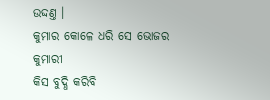ଉଦ୍ଦଣ୍ତ ।
କୁମାର କୋଳେ ଧରି ସେ ଭୋଜର କୁମାରୀ
କିସ ବୁଦ୍ଧି କରିବି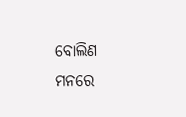ବୋଲିଣ ମନରେ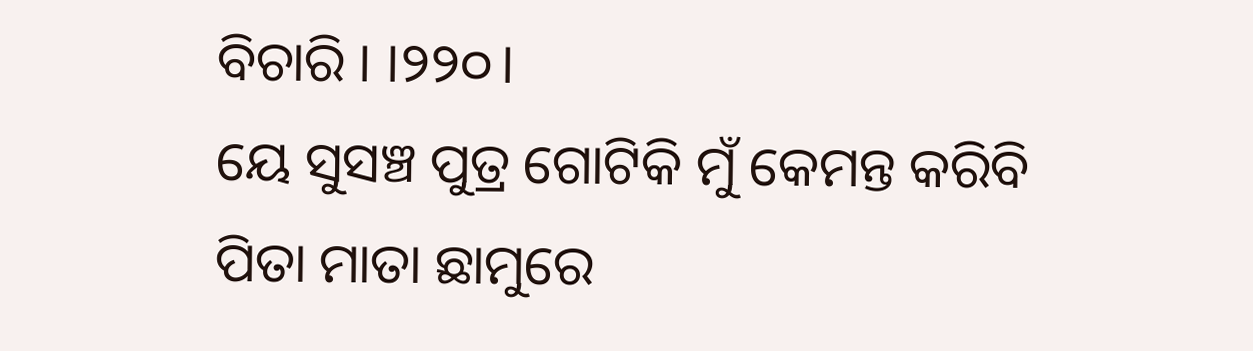ବିଚାରି । ।୨୨୦।
ୟେ ସୁସଞ୍ଚ ପୁତ୍ର ଗୋଟିକି ମୁଁ କେମନ୍ତ କରିବି
ପିତା ମାତା ଛାମୁରେ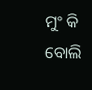ମୁଂ କି ବୋଲି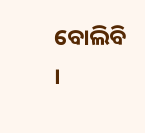ବୋଲିବି ।